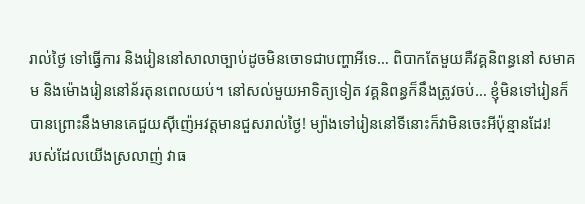រាល់ថ្ងៃ ទៅធ្វើការ និងរៀននៅសាលាច្បាប់ដូចមិនចោទជាបញ្ហាអីទេ… ពិបាកតែមួយគឺវគ្គនិពន្ធនៅ សមាគម និងម៉ោងរៀននៅន័រតុនពេលយប់។ នៅសល់មួយអាទិត្យទៀត វគ្គនិពន្ធក៏នឹងត្រូវចប់… ខ្ញុំមិនទៅរៀនក៏បានព្រោះនឹងមានគេជួយស៊ីញ៉េអវត្តមានជួសរាល់ថ្ងៃ! ម្យ៉ាងទៅរៀននៅទីនោះក៏វាមិនចេះអីប៉ុន្មានដែរ!
របស់ដែលយើងស្រលាញ់ វាធ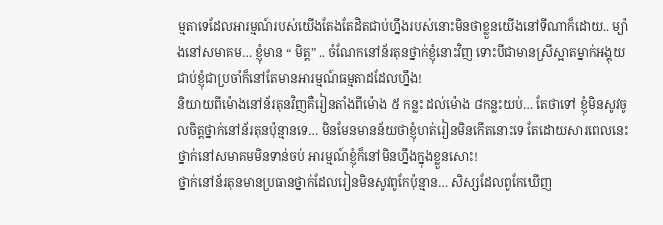ម្មតាទេដែលអារម្មណ៍របស់យើងតែងតែដិតជាប់ហ្នឹងរបស់នោះមិនថាខ្លួនយើងនៅទីណាក៏ដោយ.. ម្យ៉ាងនៅសមាគម… ខ្ញុំមាន “ មិត្ត” .. ចំណែកនៅន័រតុនថ្នាក់ខ្ញុំនោះវិញ ទោះបីជាមានស្រីស្អាតម្នាក់អង្គុយជាប់ខ្ញុំជាប្រចាំក៏នៅតែមានអារម្មណ៍ធម្មតាដដែលហ្នឹង!
និយាយពីម៉ោងនៅន័រតុនវិញគឺរៀនតាំងពីម៉ោង ៥ កន្លះ ដល់ម៉ោង ៨កន្លះយប់… តែថាទៅ ខ្ញុំមិនសូវចូលចិត្តថ្នាក់នៅន័រតុនប៉ុន្មានទេ… មិនមែនមានន័យថាខ្ញុំហត់រៀនមិនកើតនោះទេ តែដោយសារពេលនេះថ្នាក់នៅសមាគមមិនទាន់ចប់ អារម្មណ៍ខ្ញុំក៏នៅមិនហ្នឹងក្នុងខ្លួនសោះ!
ថ្នាក់នៅន័រតុនមានប្រធានថ្នាក់ដែលរៀនមិនសូវពូកែប៉ុន្មាន… សិស្សដែលពូកែឃើញ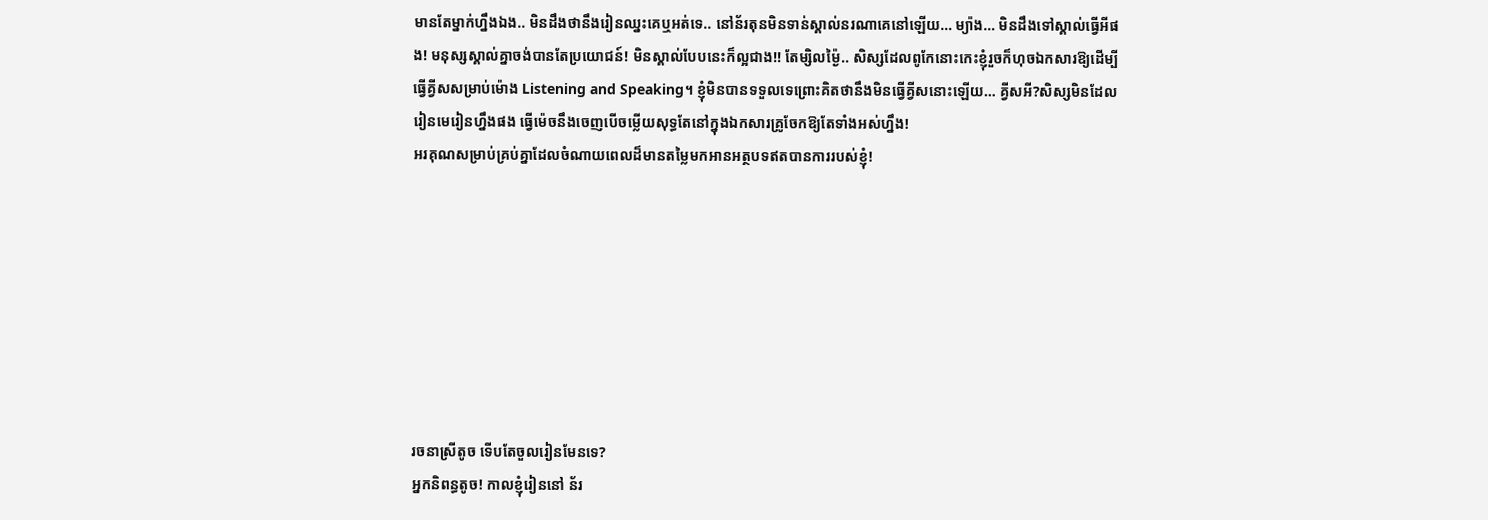មានតែម្នាក់ហ្នឹងឯង.. មិនដឹងថានឹងរៀនឈ្នះគេឬអត់ទេ.. នៅន័រតុនមិនទាន់ស្គាល់នរណាគេនៅឡើយ… ម្យ៉ាង… មិនដឹងទៅស្គាល់ធ្វើអីផង! មនុស្សស្គាល់គ្នាចង់បានតែប្រយោជន៍! មិនស្គាល់បែបនេះក៏ល្អជាង!! តែម្សិលម្ង៉ៃ.. សិស្សដែលពូកែនោះកេះខ្ញុំរួចក៏ហុចឯកសារឱ្យដើម្បីធ្វើគ្វីសសម្រាប់ម៉ោង Listening and Speaking។ ខ្ញុំមិនបានទទួលទេព្រោះគិតថានឹងមិនធ្វើគ្វីសនោះឡើយ… គ្វីសអី?សិស្សមិនដែលរៀនមេរៀនហ្នឹងផង ធ្វើម៉េចនឹងចេញបើចម្លើយសុទ្ធតែនៅក្នុងឯកសារគ្រូចែកឱ្យតែទាំងអស់ហ្នឹង!
អរគុណសម្រាប់គ្រប់គ្នាដែលចំណាយពេលដ៏មានតម្លៃមកអានអត្ថបទឥតបានការរបស់ខ្ញុំ!








រចនាស្រីតូច ទើបតែចួលរៀនមែនទេ?
អ្នកនិពន្ធតូច! កាលខ្ញុំរៀននៅ ន័រ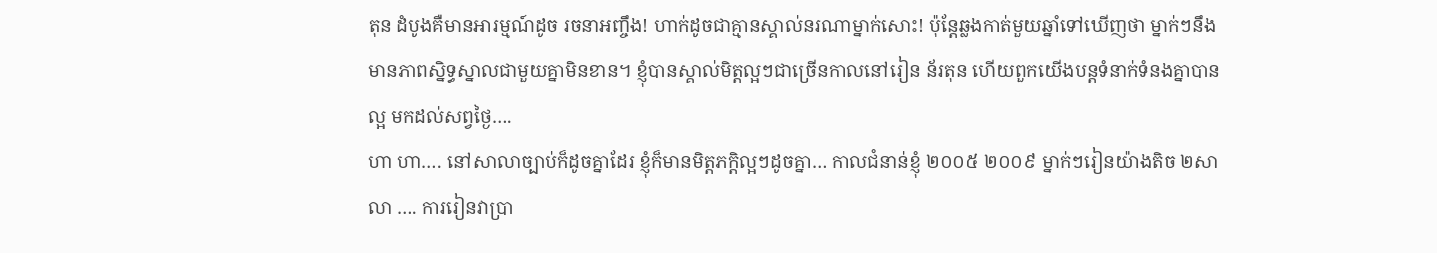តុន ដំបូងគឺមានអារម្មណ៍ដូច រចនាអញ្ចឹង! ហាក់ដូចជាគ្មានស្គាល់នរណាម្នាក់សោះ! ប៉ុន្តែឆ្លងកាត់មួយឆ្នាំទៅឃើញថា ម្នាក់ៗនឹងមានភាពស្និទ្ធស្នាលជាមួយគ្នាមិនខាន។ ខ្ញុំបានស្គាល់មិត្តល្អៗជាច្រើនកាលនៅរៀន ន័រតុន ហើយពួកយើងបន្តទំនាក់ទំនងគ្នាបានល្អ មកដល់សព្វថ្ងៃ….
ហា ហា…. នៅសាលាច្បាប់ក៏ដូចគ្នាដែរ ខ្ញុំក៏មានមិត្តភក្តិល្អៗដូចគ្នា… កាលជំនាន់ខ្ញុំ ២០០៥ ២០០៩ ម្នាក់ៗរៀនយ៉ាងតិច ២សាលា …. ការរៀនវាប្រា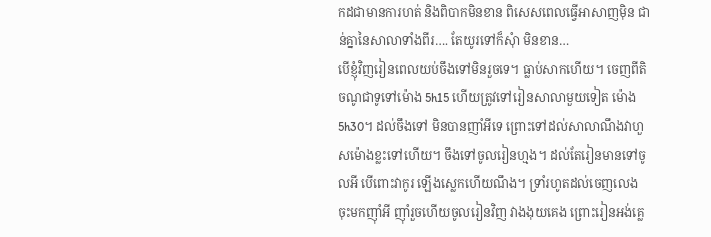កដជាមានការហត់ និងពិបាកមិនខាន ពិសេសពេលធ្វើអាសាញម៉ិន ជាន់គ្នានៃសាលាទាំងពីរ…. តែយូរទៅក៏សុំា មិនខាន…
បើខ្ញុំវិញរៀនពេលយប់ចឹងទៅមិនរួចទេ។ ធ្លាប់សាកហើយ។ ចេញពីតិចណូជាទូទៅម៉ោង 5h15 ហើយត្រូវទៅរៀនសាលាមួយទៀត ម៉ោង 5h30។ ដល់ចឹងទៅ មិនបានញាំអីទេ ព្រោះទៅដល់សាលាណឹងវាហួសម៉ោងខ្លះទៅហើយ។ ចឹងទៅចូលរៀនហ្មង។ ដល់តែរៀនមានទៅចូលអី បើពោះវាកូរ ឡើងស្លេកហើយណឹង។ ទ្រាំរហូតដល់ចេញលេង ចុះមកញ៉ាំអី ញ៉ាំរួចហើយចូលរៀនវិញ វាងងុយគេង ព្រោះរៀនអង់គ្លេ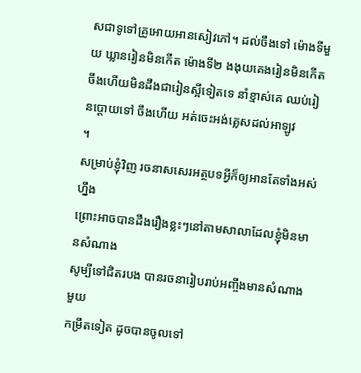សជាទូទៅគ្រូអោយអានសៀវភៅ។ ដល់ចឹងទៅ ម៉ោងទីមួយ ឃ្លានរៀនមិនកើត ម៉ោងទី២ ងងុយគេងរៀនមិនកើត ចឹងហើយមិនដឹងជារៀនស្អីទៀតទេ នាំខ្មាស់គេ ឈប់រៀនប្តោយទៅ ចឹងហើយ អត់ចេះអង់គ្លេសដល់អាឡូវ
។
សម្រាប់ខ្ញុំវិញ រចនាសសេរអត្ថបទអ្វីក៏ឲ្យអានតែទាំងអស់ហ្នឹង
ព្រោះអាចបានដឹងរឿងខ្លះៗនៅតាមសាលាដែលខ្ញុំមិនមានសំណាង
សូម្បីទៅជិតរបង បានរចនារៀបរាប់អញ្ចឹងមានសំណាងមួយ
កម្រឹតទៀត ដូចបានចូលទៅ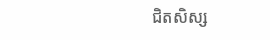ជិតសិស្ស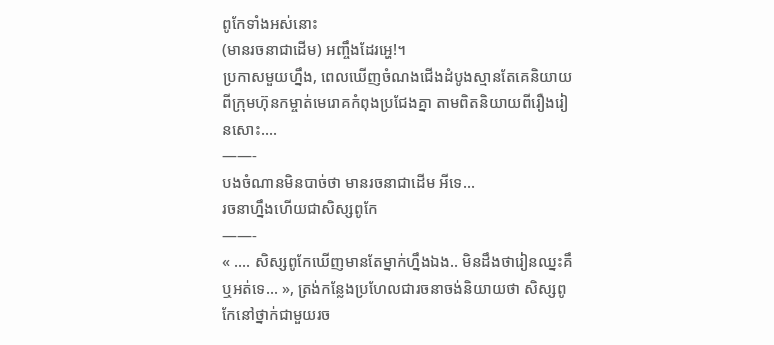ពូកែទាំងអស់នោះ
(មានរចនាជាដើម) អញ្ចឹងដែរអ្ហេ!។
ប្រកាសមួយហ្នឹង, ពេលឃើញចំណងជើងដំបូងស្មានតែគេនិយាយពីក្រុមហ៊ុនកម្ចាត់មេរោគកំពុងប្រជែងគ្នា តាមពិតនិយាយពីរឿងរៀនសោះ….
——-
បងចំណានមិនបាច់ថា មានរចនាជាដើម អីទេ…
រចនាហ្នឹងហើយជាសិស្សពូកែ
——-
« …. សិស្សពូកែឃើញមានតែម្នាក់ហ្នឹងឯង.. មិនដឹងថារៀនឈ្នះគឹឬអត់ទេ… », ត្រង់កន្លែងប្រហែលជារចនាចង់និយាយថា សិស្សពូកែនៅថ្នាក់ជាមួយរច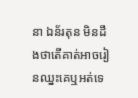នា ឯន័រតុន មិនដឹងថាតើគាត់អាចរៀនឈ្នះគេឬអត់ទេ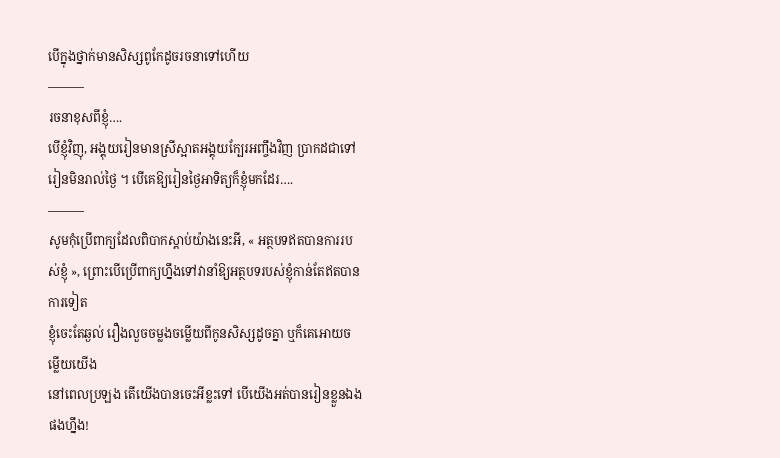បើក្នុងថ្នាក់មានសិស្សពូកែដូចរចនាទៅហើយ
———
រចនាខុសពីខ្ញុំ….
បើខ្ញុំវិញុ, អង្គុយរៀនមានស្រីស្អាតអង្គុយក្បែរអញ្ចឹងវិញ ប្រាកដជាទៅរៀនមិនរាល់ថ្ងៃ ។ បើគេឱ្យរៀនថ្ងៃអាទិត្យក៏ខ្ញុំមកដែរ….
———
សូមកុំប្រើពាក្យដែលពិបាកស្ដាប់យ៉ាងនេះអី, « អត្ថបទឥតបានការរបស់ខ្ញុំ », ព្រោះបើប្រើពាក្យហ្នឹងទៅវានាំឱ្យអត្ថបទរបស់ខ្ញុំកាន់តែឥតបានការទៀត
ខ្ញុំចេះតែឆ្ងល់ រឿងលួចចម្លងចម្លើយពីកូនសិស្សដូចគ្នា ឬក៏គេអោយចម្លើយយើង
នៅពេលប្រឡង តើយើងបានចេះអីខ្លះទៅ បើយើងអត់បានរៀនខ្លួនឯងផងហ្នឹង!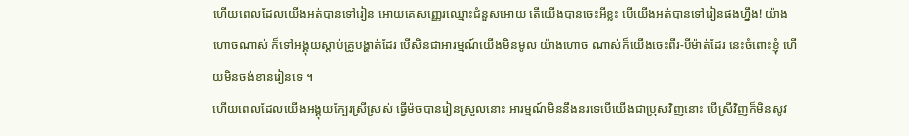ហើយពេលដែលយើងអត់បានទៅរៀន អោយគេសញ្ញេរឈ្មោះជំនួសអោយ តើយើងបានចេះអីខ្លះ បើយើងអត់បានទៅរៀនផងហ្នឹង! យ៉ាងហោចណាស់ ក៏ទៅអង្គុយស្តាប់គ្រូបង្ហាត់ដែរ បើសិនជាអារម្មណ៍យើងមិនមូល យ៉ាងហោច ណាស់ក៏យើងចេះពីរ-បីម៉ាត់ដែរ នេះចំពោះខ្ញុំ ហើយមិនចង់ខានរៀនទេ ។
ហើយពេលដែលយើងអង្គុយក្បែរស្រីស្រស់ ធ្វើម៉ចបានរៀនស្រួលនោះ អារម្មណ៍មិននឹងនរទេបើយើងជាប្រុសវិញនោះ បើស្រីវិញក៏មិនសូវ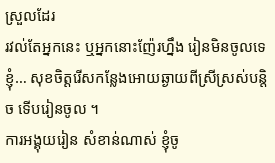ស្រួលដែរ
រវល់តែអ្នកនេះ ឬអ្នកនោះញ៉ែរហ្នឹង រៀនមិនចូលទេខ្ញុំ… សុខចិត្តរើសកន្លែងអោយឆ្ងាយពីស្រីស្រស់បន្តិច ទើបរៀនចូល ។
ការអង្គុយរៀន សំខាន់ណាស់ ខ្ញុំចូ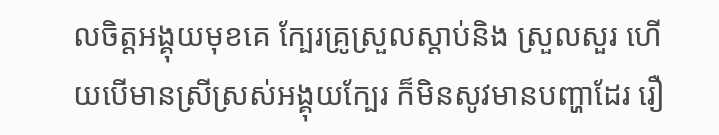លចិត្តអង្គុយមុខគេ ក្បែរគ្រូស្រួលស្តាប់និង ស្រួលសួរ ហើយបើមានស្រីស្រស់អង្គុយក្បែរ ក៏មិនសូវមានបញ្ហាដែរ រឿ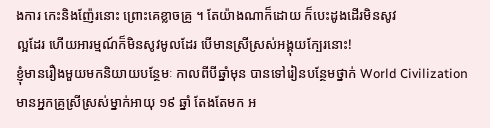ងការ កេះនិងញ៉ែរនោះ ព្រោះគេខ្លាចគ្រូ ។ តែយ៉ាងណាក៏ដោយ ក៏បេះដូងដើរមិនសូវ
ល្អដែរ ហើយអារម្មណ៍ក៏មិនសូវមូលដែរ បើមានស្រីស្រស់អង្គុយក្បែរនោះ!
ខ្ញុំមានរឿងមួយមកនិយាយបន្ថែមៈ កាលពីបីឆ្នាំមុន បានទៅរៀនបន្ថែមថ្នាក់ World Civilization មានអ្នកគ្រូស្រីស្រស់ម្នាក់អាយុ ១៩ ឆ្នាំ តែងតែមក អ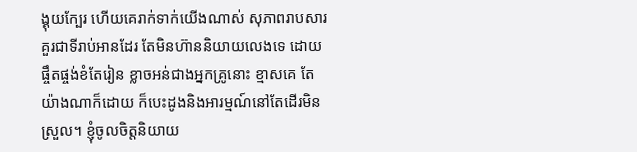ង្គុយក្បែរ ហើយគេរាក់ទាក់យើងណាស់ សុភាពរាបសារ គួរជាទីរាប់អានដែរ តែមិនហ៊ាននិយាយលេងទេ ដោយផ្ចឹតផ្ចង់ខំតែរៀន ខ្លាចអន់ជាងអ្នកគ្រូនោះ ខ្មាសគេ តែយ៉ាងណាក៏ដោយ ក៏បេះដូងនិងអារម្មណ៍នៅតែដើរមិនស្រួល។ ខ្ញុំចូលចិត្តនិយាយ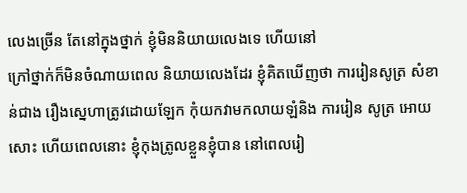លេងច្រើន តែនៅក្នុងថ្នាក់ ខ្ញុំមិននិយាយលេងទេ ហើយនៅ
ក្រៅថ្នាក់ក៏មិនចំណាយពេល និយាយលេងដែរ ខ្ញុំគិតឃើញថា ការរៀនសូត្រ សំខាន់ជាង រឿងស្នេហាត្រូវដោយឡែក កុំយកវាមកលាយឡំនិង ការរៀន សូត្រ អោយសោះ ហើយពេលនោះ ខ្ញុំកុងត្រូលខ្លួនខ្ញុំបាន នៅពេលរៀ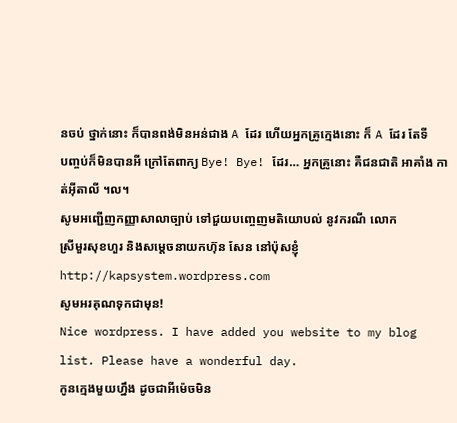នចប់ ថ្នាក់នោះ ក៏បានពង់មិនអន់ជាង A ដែរ ហើយអ្នកគ្រូក្មេងនោះ ក៏ A ដែរ តែទី
បញ្ចប់ក៏មិនបានអី ក្រៅតែពាក្យ Bye! Bye! ដែរ… អ្នកគ្រូនោះ គឺជនជាតិ អាគាំង កាត់អ៊ីតាលី ។ល។
សូមអញ្ជើញកញ្ញាសាលាច្បាប់ ទៅជួយបញ្ចេញមតិយោបល់ នូវករណី លោក
ស្រីមួរសុខហួរ និងសម្តេចនាយកហ៊ុន សែន នៅប៉ុសខ្ញុំ
http://kapsystem.wordpress.com
សូមអរគុណទុកជាមុន!
Nice wordpress. I have added you website to my blog list. Please have a wonderful day.
កូនក្មេងមួយហ្នឹង ដូចជាអីម៉េចមិន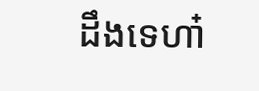ដឹងទេហា៎